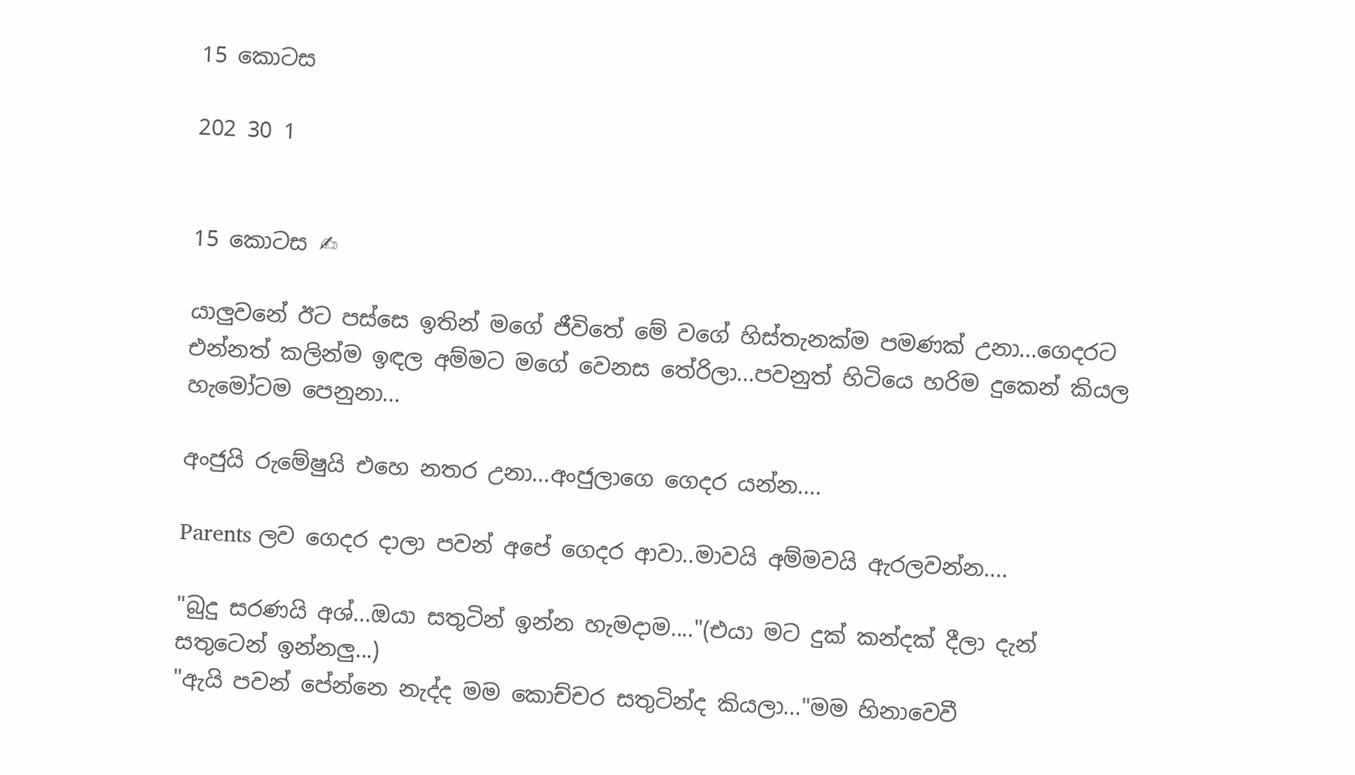15 කොටස

202 30 1


15 කොටස ✍

යාලුවනේ ඊට පස්සෙ ඉතින් මගේ ජීවිතේ මේ වගේ හිස්තැනක්ම පමණක් උනා...ගෙදරට එන්නත් කලින්ම ඉඳල අම්මට මගේ වෙනස තේරිලා...පවනුත් හිටියෙ හරිම දුකෙන් කියල හැමෝටම පෙනුනා...

අංජුයි රුමේෂුයි එහෙ නතර උනා...අංජුලාගෙ ගෙදර යන්න....

Parents ලව ගෙදර දාලා පවන් අපේ ගෙදර ආවා..මාවයි අම්මවයි ඇරලවන්න....

"බුදු සරණයි අශ්...ඔයා සතුටින් ඉන්න හැමදාම...."(එයා මට දුක් කන්දක් දීලා දැන් සතුටෙන් ඉන්නලු...)
"ඇයි පවන් පේන්නෙ නැද්ද මම කොච්චර සතුටින්ද කියලා..."මම හිනාවෙවී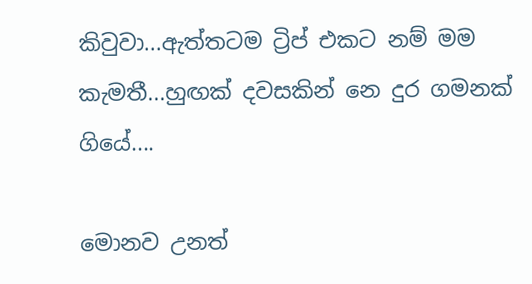කිවුවා...ඇත්තටම ට්‍රිප් එකට නම් මම කැමතී...හුඟක් දවසකින් නෙ දුර ගමනක් ගියේ....

මොනව උනත්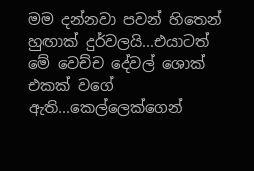මම දන්නවා පවන් හිතෙන් හුඟාක් දුර්වලයි...එයාටත් මේ වෙච්ච දේවල් ශොක් එකක් වගේ ඇති...කෙල්ලෙක්ගෙන්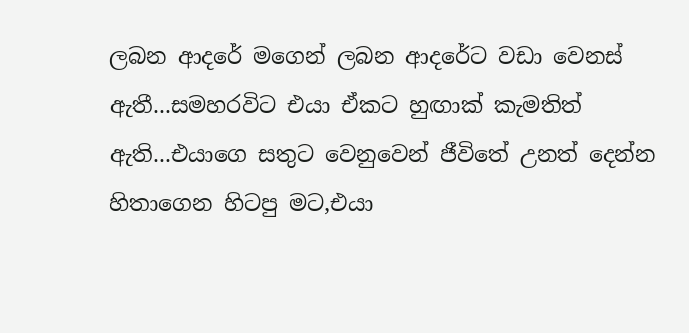ලබන ආදරේ මගෙන් ලබන ආදරේට වඩා වෙනස් ඇතී...සමහරවිට එයා ඒකට හුඟාක් කැමතිත් ඇති...එයාගෙ සතුට වෙනුවෙන් ජීවිතේ උනත් දෙන්න හිතාගෙන හිටපු මට,එයා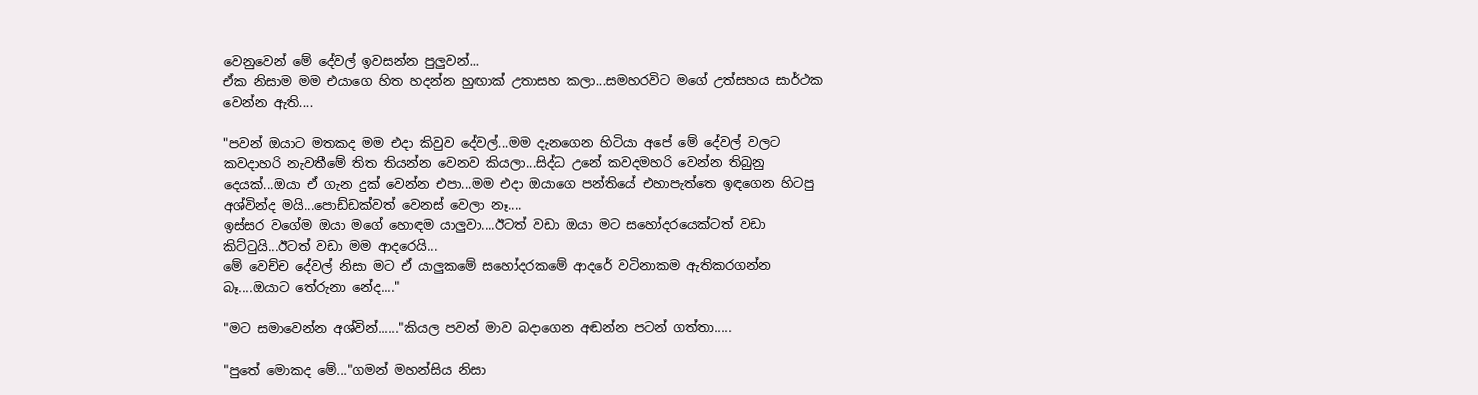වෙනුවෙන් මේ දේවල් ඉවසන්න පුලුවන්...
ඒක නිසාම මම එයාගෙ හිත හදන්න හුඟාක් උතාසහ කලා...සමහරවිට මගේ උත්සහය සාර්ථක වෙන්න ඇති....

"පවන් ඔයාට මතකද මම එදා කිවුව දේවල්...මම දැනගෙන හිටියා අපේ මේ දේවල් වලට කවදාහරි නැවතීමේ තිත තියන්න වෙනව කියලා...සිද්ධ උනේ කවදමහරි වෙන්න තිබුනු දෙයක්...ඔයා ඒ ගැන දුක් වෙන්න එපා...මම එදා ඔයාගෙ පන්තියේ එහාපැත්තෙ ඉඳගෙන හිටපු අශ්වින්ද මයි...පොඩ්ඩක්වත් වෙනස් වෙලා නෑ....
ඉස්සර වගේම ඔයා මගේ හොඳම යාලුවා....ඊටත් වඩා ඔයා මට සහෝදරයෙක්ටත් වඩා කිට්ටුයි...ඊටත් වඩා මම ආදරෙයි...
මේ වෙච්ච දේවල් නිසා මට ඒ යාලුකමේ සහෝදරකමේ ආදරේ වටිනාකම ඇතිකරගන්න බෑ....ඔයාට තේරුනා නේද...."

"මට සමාවෙන්න අශ්වින්......"කියල පවන් මාව බදාගෙන අඬන්න පටන් ගත්තා.....

"පුතේ මොකද මේ..."ගමන් මහන්සිය නිසා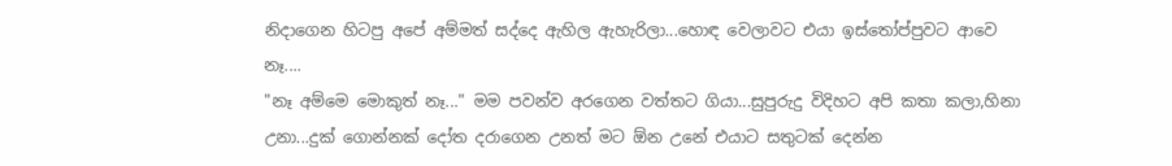නිදාගෙන හිටපු අපේ අම්මත් සද්දෙ ඇහිල ඇහැරිලා...හොඳ වෙලාවට එයා ඉස්තෝප්පුවට ආවෙ නෑ....
"නෑ අම්මෙ මොකුත් නෑ..." මම පවන්ව අරගෙන වත්තට ගියා...සුපුරුදු විදිහට අපි කතා කලා,හිනා උනා...දුක් ගොන්නක් දෝත දරාගෙන උනත් මට ඕන උනේ එයාට සතුටක් දෙන්න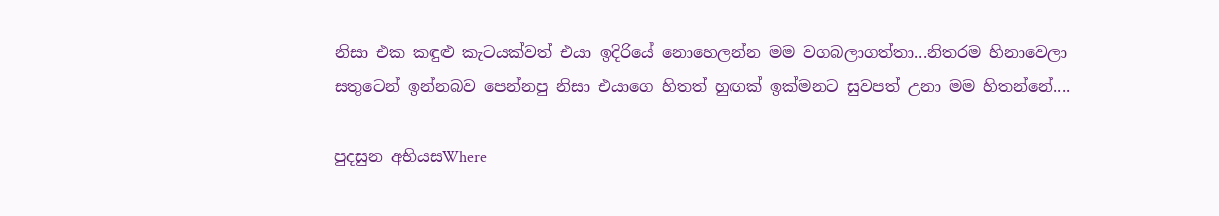නිසා එක කඳුළු කැටයක්වත් එයා ඉදිරියේ නොහෙලන්න මම වගබලාගත්තා...නිතරම හිනාවෙලා සතුටෙන් ඉන්නබව පෙන්නපු නිසා එයාගෙ හිතත් හුඟක් ඉක්මනට සුවපත් උනා මම හිතන්නේ....

පුදසුන අභියසWhere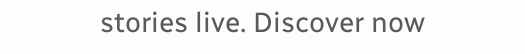stories live. Discover now